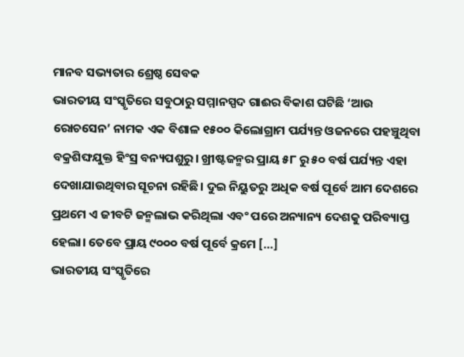ମାନବ ସଭ୍ୟତାର ଶ୍ରେଷ୍ଠ ସେବକ
ଭାରତୀୟ ସଂସ୍କୃତିରେ ସବୁଠାରୁ ସମ୍ମାନସ୍ପଦ ଗାଈର ବିକାଶ ଘଟିଛି ‘ଆଉ ରୋଚସେନ’ ନାମକ ଏକ ବିଶାଳ ୧୫୦୦ କିଲୋଗ୍ରାମ ପର୍ଯ୍ୟନ୍ତ ଓଜନରେ ପହଞ୍ଚୁଥିବା ବକ୍ରଶିଙ୍ଘଯୁକ୍ତ ହିଂସ୍ର ବନ୍ୟପଶୁରୁ। ଖ୍ରୀଷ୍ଟଜନ୍ମର ପ୍ରାୟ ୫୮ ରୁ ୫୦ ବର୍ଷ ପର୍ଯ୍ୟନ୍ତ ଏହା ଦେଖାଯାଉଥିବାର ସୂଚନା ରହିଛି। ଦୁଇ ନିୟୁତରୁ ଅଧିକ ବର୍ଷ ପୂର୍ବେ ଆମ ଦେଶରେ ପ୍ରଥମେ ଏ ଜୀବଟି ଜନ୍ମଲାଭ କରିଥିଲା ଏବଂ ପରେ ଅନ୍ୟାନ୍ୟ ଦେଶକୁ ପରିବ୍ୟାପ୍ତ ହେଲା। ତେବେ ପ୍ରାୟ ୯୦୦୦ ବର୍ଷ ପୂର୍ବେ କ୍ରମେ […]
ଭାରତୀୟ ସଂସ୍କୃତିରେ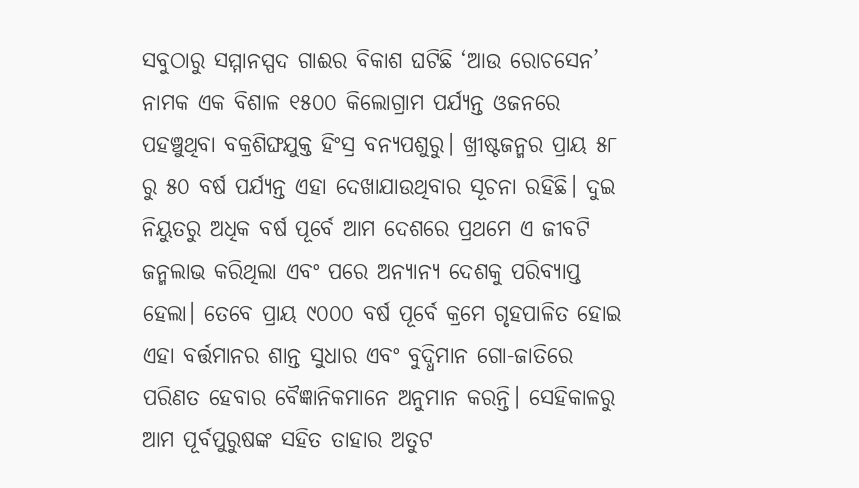ସବୁଠାରୁ ସମ୍ମାନସ୍ପଦ ଗାଈର ବିକାଶ ଘଟିଛି ‘ଆଉ ରୋଚସେନ’ ନାମକ ଏକ ବିଶାଳ ୧୫୦୦ କିଲୋଗ୍ରାମ ପର୍ଯ୍ୟନ୍ତ ଓଜନରେ ପହଞ୍ଚୁଥିବା ବକ୍ରଶିଙ୍ଘଯୁକ୍ତ ହିଂସ୍ର ବନ୍ୟପଶୁରୁ। ଖ୍ରୀଷ୍ଟଜନ୍ମର ପ୍ରାୟ ୫୮ ରୁ ୫୦ ବର୍ଷ ପର୍ଯ୍ୟନ୍ତ ଏହା ଦେଖାଯାଉଥିବାର ସୂଚନା ରହିଛି। ଦୁଇ ନିୟୁତରୁ ଅଧିକ ବର୍ଷ ପୂର୍ବେ ଆମ ଦେଶରେ ପ୍ରଥମେ ଏ ଜୀବଟି ଜନ୍ମଲାଭ କରିଥିଲା ଏବଂ ପରେ ଅନ୍ୟାନ୍ୟ ଦେଶକୁ ପରିବ୍ୟାପ୍ତ ହେଲା। ତେବେ ପ୍ରାୟ ୯୦୦୦ ବର୍ଷ ପୂର୍ବେ କ୍ରମେ ଗୃହପାଳିତ ହୋଇ ଏହା ବର୍ତ୍ତମାନର ଶାନ୍ତ ସୁଧାର ଏବଂ ବୁଦ୍ଧିମାନ ଗୋ-ଜାତିରେ ପରିଣତ ହେବାର ବୈଜ୍ଞାନିକମାନେ ଅନୁମାନ କରନ୍ତି। ସେହିକାଳରୁ ଆମ ପୂର୍ବପୁରୁଷଙ୍କ ସହିତ ତାହାର ଅତୁଟ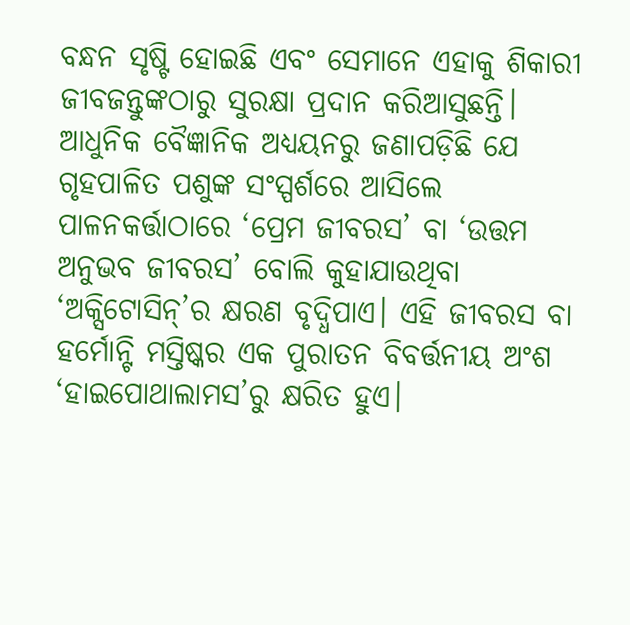ବନ୍ଧନ ସୃଷ୍ଟି ହୋଇଛି ଏବଂ ସେମାନେ ଏହାକୁ ଶିକାରୀ ଜୀବଜନ୍ତୁଙ୍କଠାରୁ ସୁରକ୍ଷା ପ୍ରଦାନ କରିଆସୁଛନ୍ତି।
ଆଧୁନିକ ବୈଜ୍ଞାନିକ ଅଧ୍ୟୟନରୁ ଜଣାପଡ଼ିଛି ଯେ ଗୃହପାଳିତ ପଶୁଙ୍କ ସଂସ୍ପର୍ଶରେ ଆସିଲେ ପାଳନକର୍ତ୍ତାଠାରେ ‘ପ୍ରେମ ଜୀବରସ’ ବା ‘ଉତ୍ତମ ଅନୁଭବ ଜୀବରସ’ ବୋଲି କୁହାଯାଉଥିବା ‘ଅକ୍ସିଟୋସିନ୍’ର କ୍ଷରଣ ବୃଦ୍ଧିପାଏ। ଏହି ଜୀବରସ ବା ହର୍ମୋନ୍ଟି ମସ୍ତିଷ୍କର ଏକ ପୁରାତନ ବିବର୍ତ୍ତନୀୟ ଅଂଶ ‘ହାଇପୋଥାଲାମସ’ରୁ କ୍ଷରିତ ହୁଏ।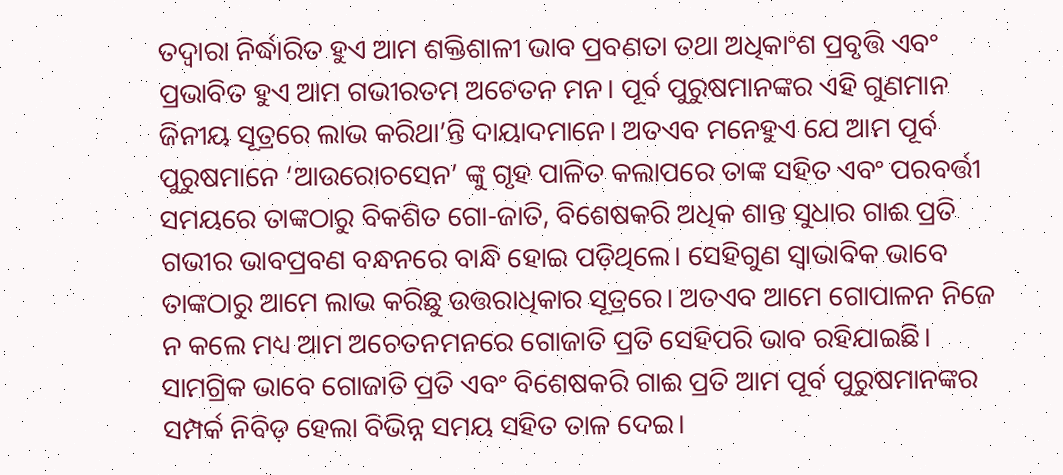ତଦ୍ୱାରା ନିର୍ଦ୍ଧାରିତ ହୁଏ ଆମ ଶକ୍ତିଶାଳୀ ଭାବ ପ୍ରବଣତା ତଥା ଅଧିକାଂଶ ପ୍ରବୃତ୍ତି ଏବଂ ପ୍ରଭାବିତ ହୁଏ ଆମ ଗଭୀରତମ ଅଚେତନ ମନ। ପୂର୍ବ ପୁରୁଷମାନଙ୍କର ଏହି ଗୁଣମାନ ଜିନୀୟ ସୂତ୍ରରେ ଲାଭ କରିଥା’ନ୍ତି ଦାୟାଦମାନେ। ଅତଏବ ମନେହୁଏ ଯେ ଆମ ପୂର୍ବ ପୁରୁଷମାନେ ‘ଆଉରୋଚସେନ’ ଙ୍କୁ ଗୃହ ପାଳିତ କଲାପରେ ତାଙ୍କ ସହିତ ଏବଂ ପରବର୍ତ୍ତୀ ସମୟରେ ତାଙ୍କଠାରୁ ବିକଶିତ ଗୋ-ଜାତି, ବିଶେଷକରି ଅଧିକ ଶାନ୍ତ ସୁଧାର ଗାଈ ପ୍ରତି ଗଭୀର ଭାବପ୍ରବଣ ବନ୍ଧନରେ ବାନ୍ଧି ହୋଇ ପଡ଼ିଥିଲେ। ସେହିଗୁଣ ସ୍ୱାଭାବିକ ଭାବେ ତାଙ୍କଠାରୁ ଆମେ ଲାଭ କରିଛୁ ଉତ୍ତରାଧିକାର ସୂତ୍ରରେ। ଅତଏବ ଆମେ ଗୋପାଳନ ନିଜେ ନ କଲେ ମଧ୍ୟ ଆମ ଅଚେତନମନରେ ଗୋଜାତି ପ୍ରତି ସେହିପରି ଭାବ ରହିଯାଇଛି।
ସାମଗ୍ରିକ ଭାବେ ଗୋଜାତି ପ୍ରତି ଏବଂ ବିଶେଷକରି ଗାଈ ପ୍ରତି ଆମ ପୂର୍ବ ପୁରୁଷମାନଙ୍କର ସମ୍ପର୍କ ନିବିଡ଼ ହେଲା ବିଭିନ୍ନ ସମୟ ସହିତ ତାଳ ଦେଇ।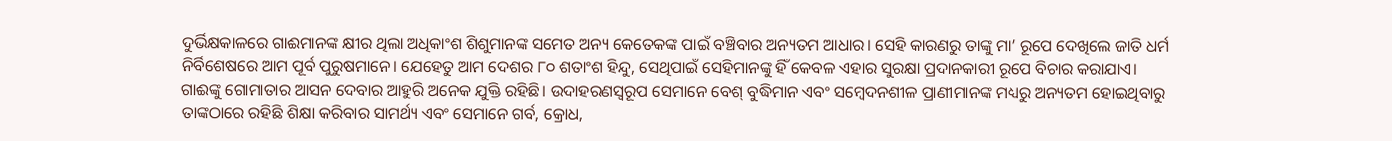ଦୁର୍ଭିକ୍ଷକାଳରେ ଗାଈମାନଙ୍କ କ୍ଷୀର ଥିଲା ଅଧିକାଂଶ ଶିଶୁମାନଙ୍କ ସମେତ ଅନ୍ୟ କେତେକଙ୍କ ପାଇଁ ବଞ୍ଚିବାର ଅନ୍ୟତମ ଆଧାର। ସେହି କାରଣରୁ ତାଙ୍କୁ ମା’ ରୂପେ ଦେଖିଲେ ଜାତି ଧର୍ମ ନିର୍ବିଶେଷରେ ଆମ ପୂର୍ବ ପୁରୁଷମାନେ। ଯେହେତୁ ଆମ ଦେଶର ୮୦ ଶତାଂଶ ହିନ୍ଦୁ, ସେଥିପାଇଁ ସେହିମାନଙ୍କୁ ହିଁ କେବଳ ଏହାର ସୁରକ୍ଷା ପ୍ରଦାନକାରୀ ରୂପେ ବିଚାର କରାଯାଏ।
ଗାଈଙ୍କୁ ଗୋମାତାର ଆସନ ଦେବାର ଆହୁରି ଅନେକ ଯୁକ୍ତି ରହିଛି। ଉଦାହରଣସ୍ୱରୂପ ସେମାନେ ବେଶ୍ ବୁଦ୍ଧିମାନ ଏବଂ ସମ୍ବେଦନଶୀଳ ପ୍ରାଣୀମାନଙ୍କ ମଧ୍ୟରୁ ଅନ୍ୟତମ ହୋଇଥିବାରୁ ତାଙ୍କଠାରେ ରହିଛି ଶିକ୍ଷା କରିବାର ସାମର୍ଥ୍ୟ ଏବଂ ସେମାନେ ଗର୍ବ, କ୍ରୋଧ,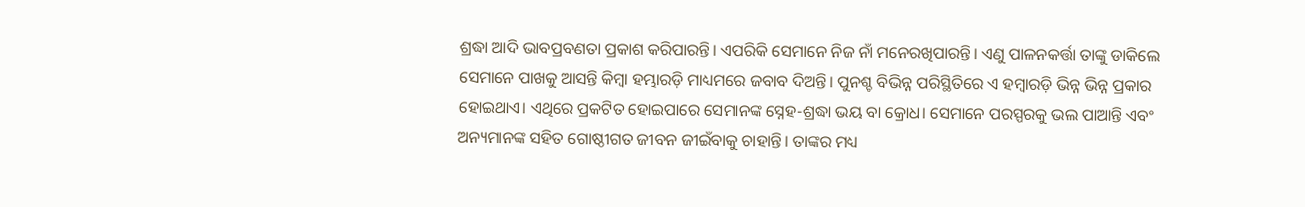ଶ୍ରଦ୍ଧା ଆଦି ଭାବପ୍ରବଣତା ପ୍ରକାଶ କରିପାରନ୍ତି। ଏପରିକି ସେମାନେ ନିଜ ନାଁ ମନେରଖିପାରନ୍ତି। ଏଣୁ ପାଳନକର୍ତ୍ତା ତାଙ୍କୁ ଡାକିଲେ ସେମାନେ ପାଖକୁ ଆସନ୍ତି କିମ୍ବା ହମ୍ଭାରଡ଼ି ମାଧ୍ୟମରେ ଜବାବ ଦିଅନ୍ତି। ପୁନଶ୍ଚ ବିଭିନ୍ନ ପରିସ୍ଥିତିରେ ଏ ହମ୍ବାରଡ଼ି ଭିନ୍ନ ଭିନ୍ନ ପ୍ରକାର ହୋଇଥାଏ। ଏଥିରେ ପ୍ରକଟିତ ହୋଇପାରେ ସେମାନଙ୍କ ସ୍ନେହ-ଶ୍ରଦ୍ଧା ଭୟ ବା କ୍ରୋଧ। ସେମାନେ ପରସ୍ପରକୁ ଭଲ ପାଆନ୍ତି ଏବଂ ଅନ୍ୟମାନଙ୍କ ସହିତ ଗୋଷ୍ଠୀଗତ ଜୀବନ ଜୀଇଁବାକୁ ଚାହାନ୍ତି। ତାଙ୍କର ମଧ୍ୟ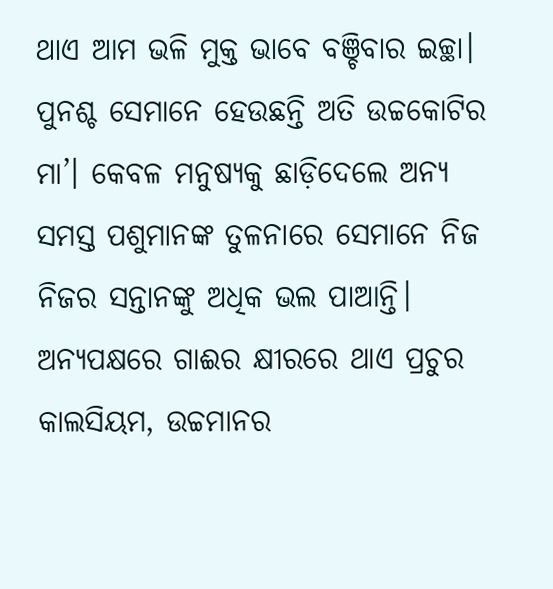ଥାଏ ଆମ ଭଳି ମୁକ୍ତ ଭାବେ ବଞ୍ଚିବାର ଇଚ୍ଛା। ପୁନଶ୍ଚ ସେମାନେ ହେଉଛନ୍ତି ଅତି ଉଚ୍ଚକୋଟିର ମା’। କେବଳ ମନୁଷ୍ୟକୁ ଛାଡ଼ିଦେଲେ ଅନ୍ୟ ସମସ୍ତ ପଶୁମାନଙ୍କ ତୁଳନାରେ ସେମାନେ ନିଜ ନିଜର ସନ୍ତାନଙ୍କୁ ଅଧିକ ଭଲ ପାଆନ୍ତି।
ଅନ୍ୟପକ୍ଷରେ ଗାଈର କ୍ଷୀରରେ ଥାଏ ପ୍ରଚୁର କାଲସିୟମ, ଉଚ୍ଚମାନର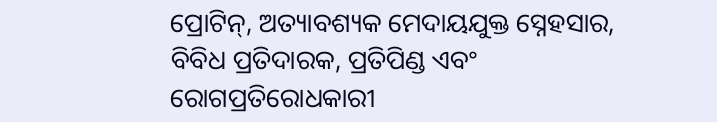ପ୍ରୋଟିନ୍, ଅତ୍ୟାବଶ୍ୟକ ମେଦାୟଯୁକ୍ତ ସ୍ନେହସାର, ବିବିଧ ପ୍ରତିଦାରକ, ପ୍ରତିପିଣ୍ଡ ଏବଂ ରୋଗପ୍ରତିରୋଧକାରୀ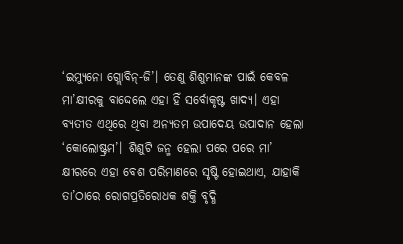‘ଇମ୍ୟୁନୋ ଗ୍ଲୋବିନ୍-ଜି’। ତେଣୁ ଶିଶୁମାନଙ୍କ ପାଇଁ କେବଳ ମା’କ୍ଷୀରକୁ ବାଦ୍ଦେଲେ ଏହା ହିଁ ସର୍ବୋକୃଷ୍ଟ ଖାଦ୍ୟ। ଏହା ବ୍ୟତୀତ ଏଥିରେ ଥିବା ଅନ୍ୟତମ ଉପାଦେୟ ଉପାଦାନ ହେଲା ‘କୋଲୋଷ୍ଟ୍ରମ’। ଶିଶୁଟି ଜନ୍ମ ହେଲା ପରେ ପରେ ମା’ କ୍ଷୀରରେ ଏହା ବେଶ ପରିମାଣରେ ସୃଷ୍ଟି ହୋଇଥାଏ, ଯାହାକି ତା’ଠାରେ ରୋଗପ୍ରତିରୋଧକ ଶକ୍ତି ବୃଦ୍ଧି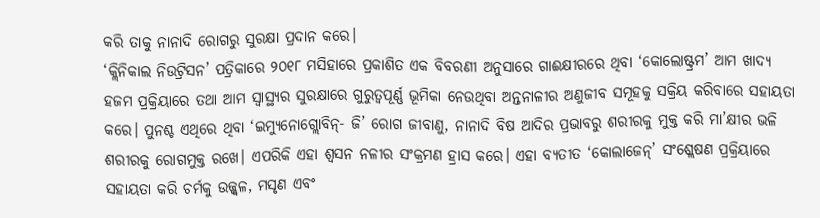କରି ତାକୁ ନାନାଦି ରୋଗରୁ ସୁରକ୍ଷା ପ୍ରଦାନ କରେ।
‘କ୍ଲିନିକାଲ ନିଉଟ୍ରିସନ’ ପତ୍ରିକାରେ ୨୦୧୮ ମସିହାରେ ପ୍ରକାଶିତ ଏକ ବିବରଣୀ ଅନୁସାରେ ଗାଈକ୍ଷୀରରେ ଥିବା ‘କୋଲୋଷ୍ଟ୍ରମ’ ଆମ ଖାଦ୍ୟ ହଜମ ପ୍ରକ୍ରିୟାରେ ତଥା ଆମ ସ୍ୱାସ୍ଥ୍ୟର ସୁରକ୍ଷାରେ ଗୁରୁତ୍ୱପୂର୍ଣ୍ଣ ଭୂମିକା ନେଉଥିବା ଅନ୍ତନାଳୀର ଅଣୁଜୀବ ସମୂହକୁ ସକ୍ରିୟ କରିବାରେ ସହାୟତା କରେ। ପୁନଶ୍ଚ ଏଥିରେ ଥିବା ‘ଇମ୍ୟୁନୋଗ୍ଲୋବିନ୍- ଜି’ ରୋଗ ଜୀବାଣୁ, ନାନାଦି ବିଷ ଆଦିର ପ୍ରଭାବରୁ ଶରୀରକୁ ମୁକ୍ତ କରି ମା’କ୍ଷୀର ଭଳି ଶରୀରକୁ ରୋଗମୁକ୍ତ ରଖେ। ଏପରିକି ଏହା ଶ୍ୱସନ ନଳୀର ସଂକ୍ରମଣ ହ୍ରାସ କରେ। ଏହା ବ୍ୟତୀତ ‘କୋଲାଜେନ୍’ ସଂଶ୍ଲେଷଣ ପ୍ରକ୍ରିୟାରେ ସହାୟତା କରି ଚର୍ମକୁ ଉଜ୍ଜ୍ୱଳ, ମସୃଣ ଏବଂ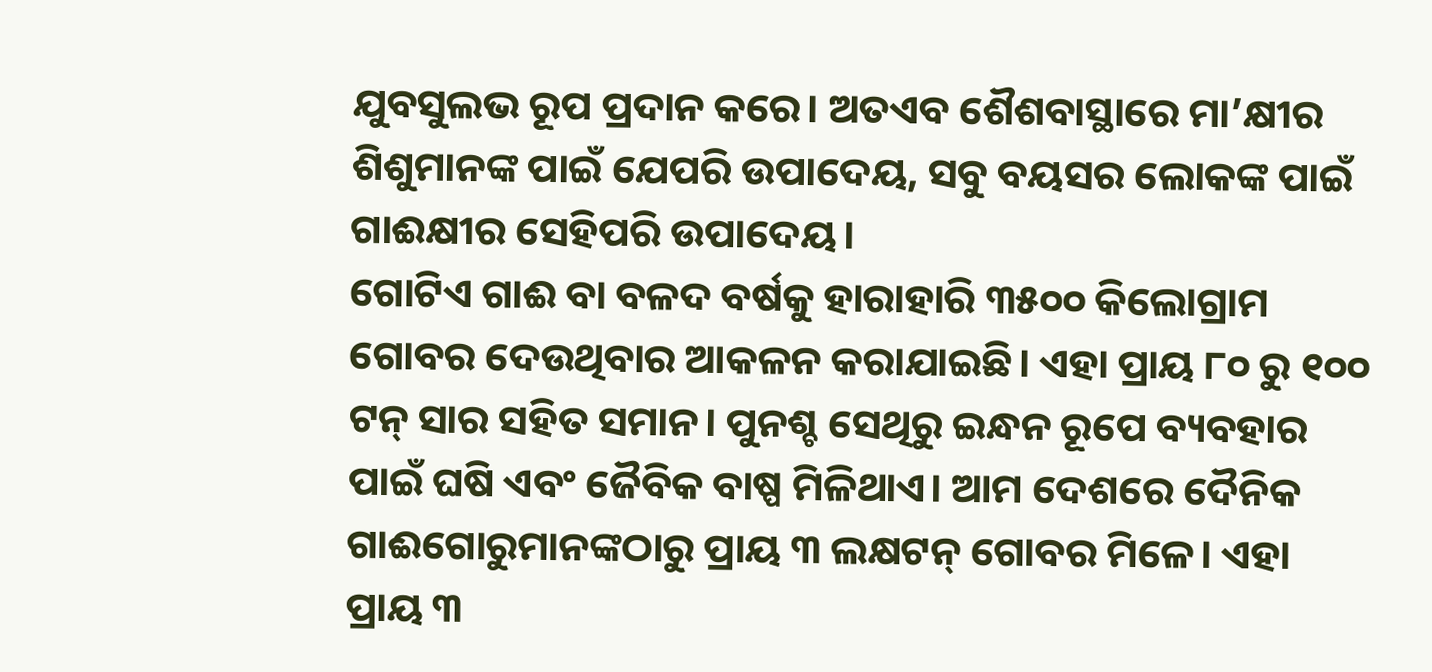ଯୁବସୁଲଭ ରୂପ ପ୍ରଦାନ କରେ। ଅତଏବ ଶୈଶବାସ୍ଥାରେ ମା’କ୍ଷୀର ଶିଶୁମାନଙ୍କ ପାଇଁ ଯେପରି ଉପାଦେୟ, ସବୁ ବୟସର ଲୋକଙ୍କ ପାଇଁ ଗାଈକ୍ଷୀର ସେହିପରି ଉପାଦେୟ।
ଗୋଟିଏ ଗାଈ ବା ବଳଦ ବର୍ଷକୁ ହାରାହାରି ୩୫୦୦ କିଲୋଗ୍ରାମ ଗୋବର ଦେଉଥିବାର ଆକଳନ କରାଯାଇଛି। ଏହା ପ୍ରାୟ ୮୦ ରୁ ୧୦୦ ଟନ୍ ସାର ସହିତ ସମାନ। ପୁନଶ୍ଚ ସେଥିରୁ ଇନ୍ଧନ ରୂପେ ବ୍ୟବହାର ପାଇଁ ଘଷି ଏବଂ ଜୈବିକ ବାଷ୍ପ ମିଳିଥାଏ। ଆମ ଦେଶରେ ଦୈନିକ ଗାଈଗୋରୁମାନଙ୍କଠାରୁ ପ୍ରାୟ ୩ ଲକ୍ଷଟନ୍ ଗୋବର ମିଳେ। ଏହା ପ୍ରାୟ ୩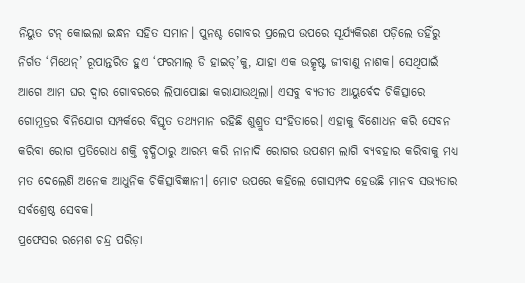ନିୟୁତ ଟନ୍ କୋଇଲା ଇନ୍ଧନ ସହିତ ସମାନ। ପୁନଶ୍ଚ ଗୋବର ପ୍ରଲେପ ଉପରେ ସୂର୍ଯ୍ୟକିରଣ ପଡ଼ିଲେ ତହିଁରୁ ନିର୍ଗତ ‘ମିଥେନ୍’ ରୂପାନ୍ତରିତ ହୁଏ ‘ଫରମାଲ୍ ଡି ହାଇଡ୍’କୁ, ଯାହା ଏକ ଉତ୍କୃଷ୍ଟ ଜୀବାଣୁ ନାଶକ। ସେଥିପାଇଁ ଆଗେ ଆମ ଘର ଦ୍ୱାର ଗୋବରରେ ଲିପାପୋଛା କରାଯାଉଥିଲା। ଏସବୁ ବ୍ୟତୀତ ଆୟୁର୍ବେଦ ଚିକିତ୍ସାରେ ଗୋମୂତ୍ରର ବିନିଯୋଗ ସମ୍ପର୍କରେ ବିସ୍ତୃତ ତଥ୍ୟମାନ ରହିଛି ଶୁଶ୍ରୁତ ସଂହିତାରେ। ଏହାକୁ ବିଶୋଧନ କରି ସେବନ କରିବା ରୋଗ ପ୍ରତିରୋଧ ଶକ୍ତି ବୃଦ୍ଧିଠାରୁ ଆରମ୍ଭ କରି ନାନାଦି ରୋଗର ଉପଶମ ଲାଗି ବ୍ୟବହାର କରିବାକୁ ମଧ୍ୟ ମତ ଦେଲେଣି ଅନେକ ଆଧୁନିକ ଚିକିତ୍ସାବିଜ୍ଞାନୀ। ମୋଟ ଉପରେ କହିଲେ ଗୋସମ୍ପଦ ହେଉଛି ମାନବ ସଭ୍ୟତାର ସର୍ବଶ୍ରେଷ୍ଠ ସେବକ।
ପ୍ରଫେସର ରମେଶ ଚନ୍ଦ୍ର ପରିଡ଼ା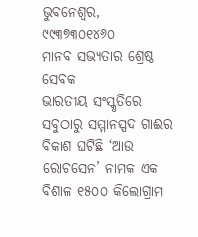ଭୁବନେଶ୍ୱର, ୯୯୩୭୩୦୧୪୬୦
ମାନବ ସଭ୍ୟତାର ଶ୍ରେଷ୍ଠ ସେବକ
ଭାରତୀୟ ସଂସ୍କୃତିରେ ସବୁଠାରୁ ସମ୍ମାନସ୍ପଦ ଗାଈର ବିକାଶ ଘଟିଛି ‘ଆଉ ରୋଚସେନ’ ନାମକ ଏକ ବିଶାଳ ୧୫୦୦ କିଲୋଗ୍ରାମ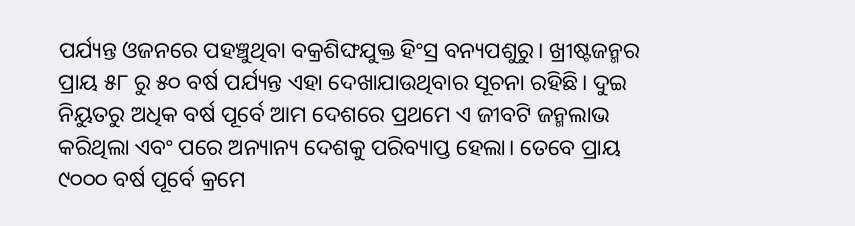ପର୍ଯ୍ୟନ୍ତ ଓଜନରେ ପହଞ୍ଚୁଥିବା ବକ୍ରଶିଙ୍ଘଯୁକ୍ତ ହିଂସ୍ର ବନ୍ୟପଶୁରୁ। ଖ୍ରୀଷ୍ଟଜନ୍ମର ପ୍ରାୟ ୫୮ ରୁ ୫୦ ବର୍ଷ ପର୍ଯ୍ୟନ୍ତ ଏହା ଦେଖାଯାଉଥିବାର ସୂଚନା ରହିଛି। ଦୁଇ ନିୟୁତରୁ ଅଧିକ ବର୍ଷ ପୂର୍ବେ ଆମ ଦେଶରେ ପ୍ରଥମେ ଏ ଜୀବଟି ଜନ୍ମଲାଭ କରିଥିଲା ଏବଂ ପରେ ଅନ୍ୟାନ୍ୟ ଦେଶକୁ ପରିବ୍ୟାପ୍ତ ହେଲା। ତେବେ ପ୍ରାୟ ୯୦୦୦ ବର୍ଷ ପୂର୍ବେ କ୍ରମେ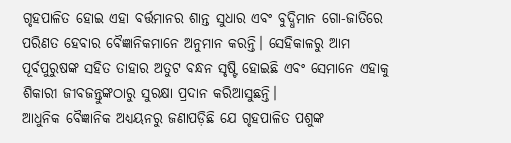ଗୃହପାଳିତ ହୋଇ ଏହା ବର୍ତ୍ତମାନର ଶାନ୍ତ ସୁଧାର ଏବଂ ବୁଦ୍ଧିମାନ ଗୋ-ଜାତିରେ ପରିଣତ ହେବାର ବୈଜ୍ଞାନିକମାନେ ଅନୁମାନ କରନ୍ତି। ସେହିକାଳରୁ ଆମ ପୂର୍ବପୁରୁଷଙ୍କ ସହିତ ତାହାର ଅତୁଟ ବନ୍ଧନ ସୃଷ୍ଟି ହୋଇଛି ଏବଂ ସେମାନେ ଏହାକୁ ଶିକାରୀ ଜୀବଜନ୍ତୁଙ୍କଠାରୁ ସୁରକ୍ଷା ପ୍ରଦାନ କରିଆସୁଛନ୍ତି।
ଆଧୁନିକ ବୈଜ୍ଞାନିକ ଅଧ୍ୟୟନରୁ ଜଣାପଡ଼ିଛି ଯେ ଗୃହପାଳିତ ପଶୁଙ୍କ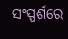ସଂସ୍ପର୍ଶରେ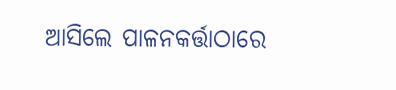ଆସିଲେ ପାଳନକର୍ତ୍ତାଠାରେ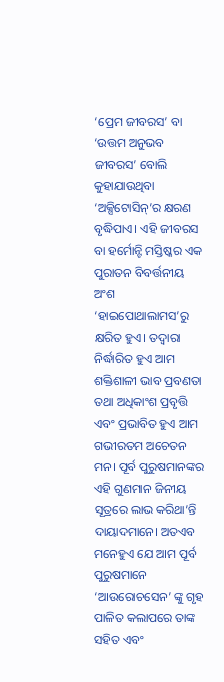‘ପ୍ରେମ ଜୀବରସ’ ବା ‘ଉତ୍ତମ ଅନୁଭବ ଜୀବରସ’ ବୋଲି କୁହାଯାଉଥିବା ‘ଅକ୍ସିଟୋସିନ୍’ର କ୍ଷରଣ ବୃଦ୍ଧିପାଏ। ଏହି ଜୀବରସ ବା ହର୍ମୋନ୍ଟି ମସ୍ତିଷ୍କର ଏକ ପୁରାତନ ବିବର୍ତ୍ତନୀୟ ଅଂଶ ‘ହାଇପୋଥାଲାମସ’ରୁ କ୍ଷରିତ ହୁଏ। ତଦ୍ୱାରା ନିର୍ଦ୍ଧାରିତ ହୁଏ ଆମ ଶକ୍ତିଶାଳୀ ଭାବ ପ୍ରବଣତା ତଥା ଅଧିକାଂଶ ପ୍ରବୃତ୍ତି ଏବଂ ପ୍ରଭାବିତ ହୁଏ ଆମ ଗଭୀରତମ ଅଚେତନ ମନ। ପୂର୍ବ ପୁରୁଷମାନଙ୍କର ଏହି ଗୁଣମାନ ଜିନୀୟ ସୂତ୍ରରେ ଲାଭ କରିଥା’ନ୍ତି ଦାୟାଦମାନେ। ଅତଏବ ମନେହୁଏ ଯେ ଆମ ପୂର୍ବ ପୁରୁଷମାନେ ‘ଆଉରୋଚସେନ’ ଙ୍କୁ ଗୃହ ପାଳିତ କଲାପରେ ତାଙ୍କ ସହିତ ଏବଂ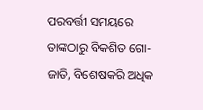ପରବର୍ତ୍ତୀ ସମୟରେ ତାଙ୍କଠାରୁ ବିକଶିତ ଗୋ-ଜାତି, ବିଶେଷକରି ଅଧିକ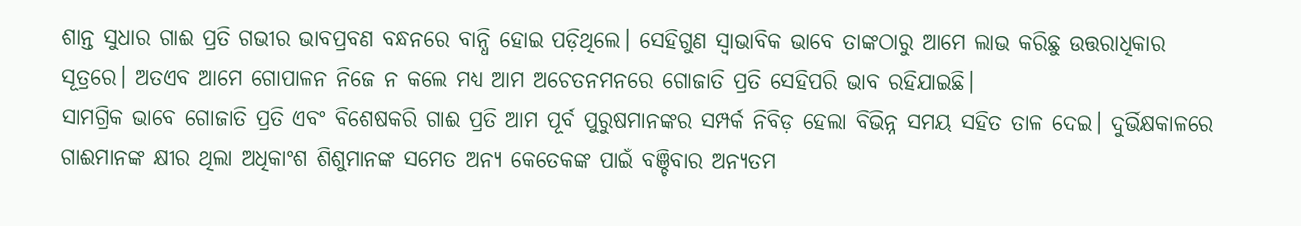ଶାନ୍ତ ସୁଧାର ଗାଈ ପ୍ରତି ଗଭୀର ଭାବପ୍ରବଣ ବନ୍ଧନରେ ବାନ୍ଧି ହୋଇ ପଡ଼ିଥିଲେ। ସେହିଗୁଣ ସ୍ୱାଭାବିକ ଭାବେ ତାଙ୍କଠାରୁ ଆମେ ଲାଭ କରିଛୁ ଉତ୍ତରାଧିକାର ସୂତ୍ରରେ। ଅତଏବ ଆମେ ଗୋପାଳନ ନିଜେ ନ କଲେ ମଧ୍ୟ ଆମ ଅଚେତନମନରେ ଗୋଜାତି ପ୍ରତି ସେହିପରି ଭାବ ରହିଯାଇଛି।
ସାମଗ୍ରିକ ଭାବେ ଗୋଜାତି ପ୍ରତି ଏବଂ ବିଶେଷକରି ଗାଈ ପ୍ରତି ଆମ ପୂର୍ବ ପୁରୁଷମାନଙ୍କର ସମ୍ପର୍କ ନିବିଡ଼ ହେଲା ବିଭିନ୍ନ ସମୟ ସହିତ ତାଳ ଦେଇ। ଦୁର୍ଭିକ୍ଷକାଳରେ ଗାଈମାନଙ୍କ କ୍ଷୀର ଥିଲା ଅଧିକାଂଶ ଶିଶୁମାନଙ୍କ ସମେତ ଅନ୍ୟ କେତେକଙ୍କ ପାଇଁ ବଞ୍ଚିବାର ଅନ୍ୟତମ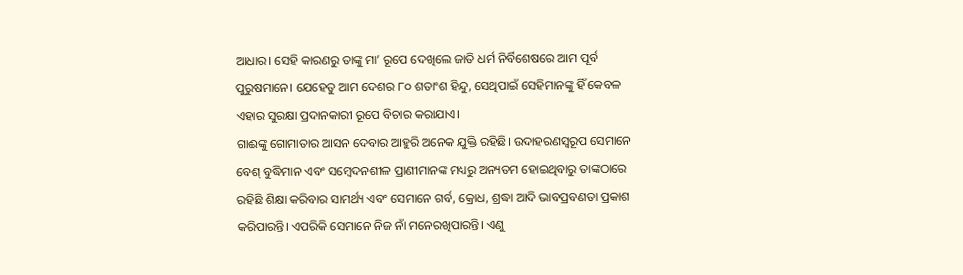ଆଧାର। ସେହି କାରଣରୁ ତାଙ୍କୁ ମା’ ରୂପେ ଦେଖିଲେ ଜାତି ଧର୍ମ ନିର୍ବିଶେଷରେ ଆମ ପୂର୍ବ ପୁରୁଷମାନେ। ଯେହେତୁ ଆମ ଦେଶର ୮୦ ଶତାଂଶ ହିନ୍ଦୁ, ସେଥିପାଇଁ ସେହିମାନଙ୍କୁ ହିଁ କେବଳ ଏହାର ସୁରକ୍ଷା ପ୍ରଦାନକାରୀ ରୂପେ ବିଚାର କରାଯାଏ।
ଗାଈଙ୍କୁ ଗୋମାତାର ଆସନ ଦେବାର ଆହୁରି ଅନେକ ଯୁକ୍ତି ରହିଛି। ଉଦାହରଣସ୍ୱରୂପ ସେମାନେ ବେଶ୍ ବୁଦ୍ଧିମାନ ଏବଂ ସମ୍ବେଦନଶୀଳ ପ୍ରାଣୀମାନଙ୍କ ମଧ୍ୟରୁ ଅନ୍ୟତମ ହୋଇଥିବାରୁ ତାଙ୍କଠାରେ ରହିଛି ଶିକ୍ଷା କରିବାର ସାମର୍ଥ୍ୟ ଏବଂ ସେମାନେ ଗର୍ବ, କ୍ରୋଧ, ଶ୍ରଦ୍ଧା ଆଦି ଭାବପ୍ରବଣତା ପ୍ରକାଶ କରିପାରନ୍ତି। ଏପରିକି ସେମାନେ ନିଜ ନାଁ ମନେରଖିପାରନ୍ତି। ଏଣୁ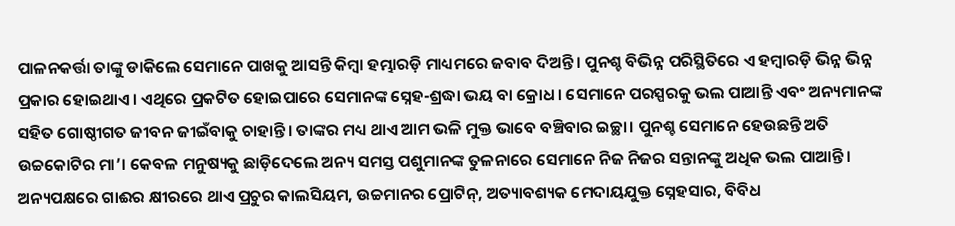ପାଳନକର୍ତ୍ତା ତାଙ୍କୁ ଡାକିଲେ ସେମାନେ ପାଖକୁ ଆସନ୍ତି କିମ୍ବା ହମ୍ଭାରଡ଼ି ମାଧ୍ୟମରେ ଜବାବ ଦିଅନ୍ତି। ପୁନଶ୍ଚ ବିଭିନ୍ନ ପରିସ୍ଥିତିରେ ଏ ହମ୍ବାରଡ଼ି ଭିନ୍ନ ଭିନ୍ନ ପ୍ରକାର ହୋଇଥାଏ। ଏଥିରେ ପ୍ରକଟିତ ହୋଇପାରେ ସେମାନଙ୍କ ସ୍ନେହ-ଶ୍ରଦ୍ଧା ଭୟ ବା କ୍ରୋଧ। ସେମାନେ ପରସ୍ପରକୁ ଭଲ ପାଆନ୍ତି ଏବଂ ଅନ୍ୟମାନଙ୍କ ସହିତ ଗୋଷ୍ଠୀଗତ ଜୀବନ ଜୀଇଁବାକୁ ଚାହାନ୍ତି। ତାଙ୍କର ମଧ୍ୟ ଥାଏ ଆମ ଭଳି ମୁକ୍ତ ଭାବେ ବଞ୍ଚିବାର ଇଚ୍ଛା। ପୁନଶ୍ଚ ସେମାନେ ହେଉଛନ୍ତି ଅତି ଉଚ୍ଚକୋଟିର ମା’। କେବଳ ମନୁଷ୍ୟକୁ ଛାଡ଼ିଦେଲେ ଅନ୍ୟ ସମସ୍ତ ପଶୁମାନଙ୍କ ତୁଳନାରେ ସେମାନେ ନିଜ ନିଜର ସନ୍ତାନଙ୍କୁ ଅଧିକ ଭଲ ପାଆନ୍ତି।
ଅନ୍ୟପକ୍ଷରେ ଗାଈର କ୍ଷୀରରେ ଥାଏ ପ୍ରଚୁର କାଲସିୟମ, ଉଚ୍ଚମାନର ପ୍ରୋଟିନ୍, ଅତ୍ୟାବଶ୍ୟକ ମେଦାୟଯୁକ୍ତ ସ୍ନେହସାର, ବିବିଧ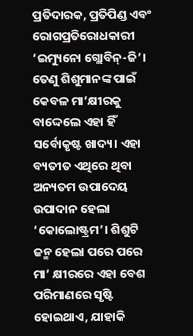ପ୍ରତିଦାରକ, ପ୍ରତିପିଣ୍ଡ ଏବଂ ରୋଗପ୍ରତିରୋଧକାରୀ ‘ଇମ୍ୟୁନୋ ଗ୍ଲୋବିନ୍-ଜି’। ତେଣୁ ଶିଶୁମାନଙ୍କ ପାଇଁ କେବଳ ମା’କ୍ଷୀରକୁ ବାଦ୍ଦେଲେ ଏହା ହିଁ ସର୍ବୋକୃଷ୍ଟ ଖାଦ୍ୟ। ଏହା ବ୍ୟତୀତ ଏଥିରେ ଥିବା ଅନ୍ୟତମ ଉପାଦେୟ ଉପାଦାନ ହେଲା ‘କୋଲୋଷ୍ଟ୍ରମ’। ଶିଶୁଟି ଜନ୍ମ ହେଲା ପରେ ପରେ ମା’ କ୍ଷୀରରେ ଏହା ବେଶ ପରିମାଣରେ ସୃଷ୍ଟି ହୋଇଥାଏ, ଯାହାକି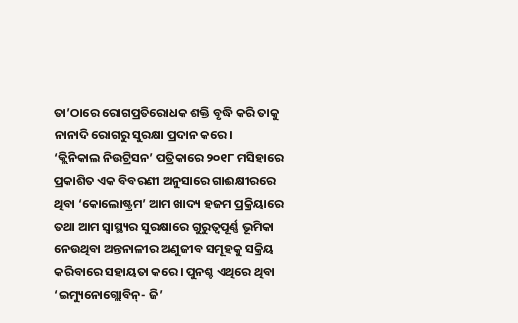ତା’ଠାରେ ରୋଗପ୍ରତିରୋଧକ ଶକ୍ତି ବୃଦ୍ଧି କରି ତାକୁ ନାନାଦି ରୋଗରୁ ସୁରକ୍ଷା ପ୍ରଦାନ କରେ।
‘କ୍ଲିନିକାଲ ନିଉଟ୍ରିସନ’ ପତ୍ରିକାରେ ୨୦୧୮ ମସିହାରେ ପ୍ରକାଶିତ ଏକ ବିବରଣୀ ଅନୁସାରେ ଗାଈକ୍ଷୀରରେ ଥିବା ‘କୋଲୋଷ୍ଟ୍ରମ’ ଆମ ଖାଦ୍ୟ ହଜମ ପ୍ରକ୍ରିୟାରେ ତଥା ଆମ ସ୍ୱାସ୍ଥ୍ୟର ସୁରକ୍ଷାରେ ଗୁରୁତ୍ୱପୂର୍ଣ୍ଣ ଭୂମିକା ନେଉଥିବା ଅନ୍ତନାଳୀର ଅଣୁଜୀବ ସମୂହକୁ ସକ୍ରିୟ କରିବାରେ ସହାୟତା କରେ। ପୁନଶ୍ଚ ଏଥିରେ ଥିବା ‘ଇମ୍ୟୁନୋଗ୍ଲୋବିନ୍- ଜି’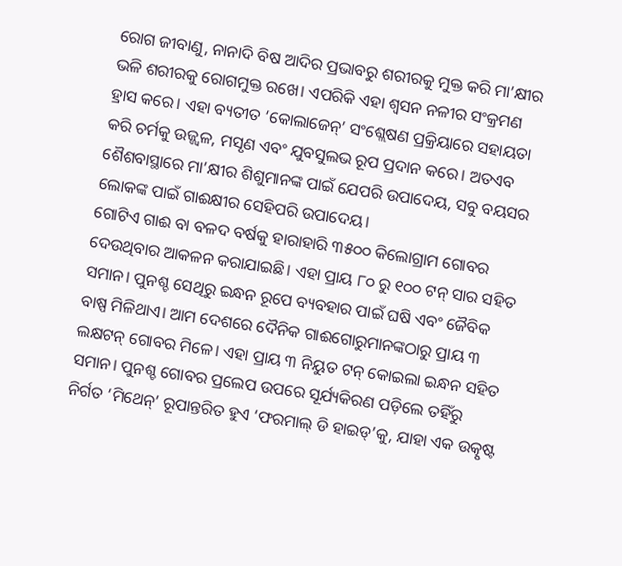ରୋଗ ଜୀବାଣୁ, ନାନାଦି ବିଷ ଆଦିର ପ୍ରଭାବରୁ ଶରୀରକୁ ମୁକ୍ତ କରି ମା’କ୍ଷୀର ଭଳି ଶରୀରକୁ ରୋଗମୁକ୍ତ ରଖେ। ଏପରିକି ଏହା ଶ୍ୱସନ ନଳୀର ସଂକ୍ରମଣ ହ୍ରାସ କରେ। ଏହା ବ୍ୟତୀତ ‘କୋଲାଜେନ୍’ ସଂଶ୍ଲେଷଣ ପ୍ରକ୍ରିୟାରେ ସହାୟତା କରି ଚର୍ମକୁ ଉଜ୍ଜ୍ୱଳ, ମସୃଣ ଏବଂ ଯୁବସୁଲଭ ରୂପ ପ୍ରଦାନ କରେ। ଅତଏବ ଶୈଶବାସ୍ଥାରେ ମା’କ୍ଷୀର ଶିଶୁମାନଙ୍କ ପାଇଁ ଯେପରି ଉପାଦେୟ, ସବୁ ବୟସର ଲୋକଙ୍କ ପାଇଁ ଗାଈକ୍ଷୀର ସେହିପରି ଉପାଦେୟ।
ଗୋଟିଏ ଗାଈ ବା ବଳଦ ବର୍ଷକୁ ହାରାହାରି ୩୫୦୦ କିଲୋଗ୍ରାମ ଗୋବର ଦେଉଥିବାର ଆକଳନ କରାଯାଇଛି। ଏହା ପ୍ରାୟ ୮୦ ରୁ ୧୦୦ ଟନ୍ ସାର ସହିତ ସମାନ। ପୁନଶ୍ଚ ସେଥିରୁ ଇନ୍ଧନ ରୂପେ ବ୍ୟବହାର ପାଇଁ ଘଷି ଏବଂ ଜୈବିକ ବାଷ୍ପ ମିଳିଥାଏ। ଆମ ଦେଶରେ ଦୈନିକ ଗାଈଗୋରୁମାନଙ୍କଠାରୁ ପ୍ରାୟ ୩ ଲକ୍ଷଟନ୍ ଗୋବର ମିଳେ। ଏହା ପ୍ରାୟ ୩ ନିୟୁତ ଟନ୍ କୋଇଲା ଇନ୍ଧନ ସହିତ ସମାନ। ପୁନଶ୍ଚ ଗୋବର ପ୍ରଲେପ ଉପରେ ସୂର୍ଯ୍ୟକିରଣ ପଡ଼ିଲେ ତହିଁରୁ ନିର୍ଗତ ‘ମିଥେନ୍’ ରୂପାନ୍ତରିତ ହୁଏ ‘ଫରମାଲ୍ ଡି ହାଇଡ୍’କୁ, ଯାହା ଏକ ଉତ୍କୃଷ୍ଟ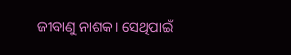ଜୀବାଣୁ ନାଶକ। ସେଥିପାଇଁ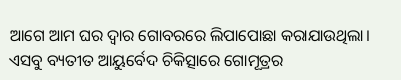ଆଗେ ଆମ ଘର ଦ୍ୱାର ଗୋବରରେ ଲିପାପୋଛା କରାଯାଉଥିଲା। ଏସବୁ ବ୍ୟତୀତ ଆୟୁର୍ବେଦ ଚିକିତ୍ସାରେ ଗୋମୂତ୍ରର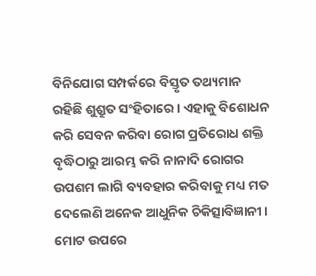ବିନିଯୋଗ ସମ୍ପର୍କରେ ବିସ୍ତୃତ ତଥ୍ୟମାନ ରହିଛି ଶୁଶ୍ରୁତ ସଂହିତାରେ। ଏହାକୁ ବିଶୋଧନ କରି ସେବନ କରିବା ରୋଗ ପ୍ରତିରୋଧ ଶକ୍ତି ବୃଦ୍ଧିଠାରୁ ଆରମ୍ଭ କରି ନାନାଦି ରୋଗର ଉପଶମ ଲାଗି ବ୍ୟବହାର କରିବାକୁ ମଧ୍ୟ ମତ ଦେଲେଣି ଅନେକ ଆଧୁନିକ ଚିକିତ୍ସାବିଜ୍ଞାନୀ। ମୋଟ ଉପରେ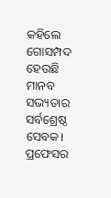କହିଲେ ଗୋସମ୍ପଦ ହେଉଛି ମାନବ ସଭ୍ୟତାର ସର୍ବଶ୍ରେଷ୍ଠ ସେବକ।
ପ୍ରଫେସର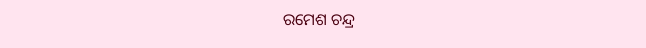ରମେଶ ଚନ୍ଦ୍ର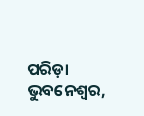ପରିଡ଼ା
ଭୁବନେଶ୍ୱର,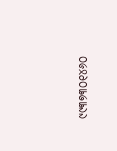୯୯୩୭୩୦୧୪୬୦